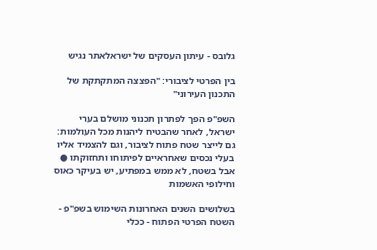גלובס - עיתון העסקים של ישראלאתר נגיש

בין הפרטי לציבורי: "הפצצה המתקתקת של התכנון העירוני"

השפ"פ הפך לפתרון תכנוני מושלם בערי ישראל, לאחר שהבטיח ליהנות מכל העולמות: גם לייצר שטח פתוח לציבור, וגם להצמיד אליו בעלי נכסים שאחראיים לפיתוחו ותחזוקתו ● אבל בשטח, לא ממש במפתיע, יש בעיקר כאוס וחילופי האשמות

בשלושים השנים האחרונות השימוש בשפ"פ - השטח הפרטי הפתוח - ככלי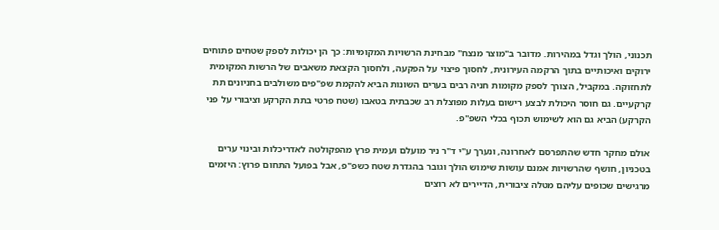תכנוני, הולך וגדל במהירות. מדובר ב"מוצר מנצח" מבחינת הרשויות המקומיות: כך הן יכולות לספק שטחים פתוחים ירוקים ואיכותיים בתוך הרקמה העירונית, לחסוך פיצוי על הפקעה, ולחסוך הקצאת משאבים של הרשות המקומית לתחזוקה. במקביל, הצורך לספק מקומות חניה רבים בערים השונות הביא להקמת שפ"פים משולבים בחניונים תת קרקעיים. גם חוסר היכולת לבצע רישום בעלות מפוצלת רב שכבתית בטאבו (שטח פרטי בתת הקרקע וציבורי על פני הקרקע) הביא גם הוא לשימוש תכוף בכלי השפ"פ.

אולם מחקר חדש שהתפרסם לאחרונה, ונערך ע"י ד"ר ניר מועלם ועמית פרץ מהפקולטה לאדריכלות ובינוי ערים בטכניון, חושף שהרשויות אמנם עושות שימוש הולך וגובר בהגדרת שטח כשפ"פ, אבל בפועל התחום פרוץ: היזמים מרגישים שכופים עליהם מטלה ציבורית, הדיירים לא רוצים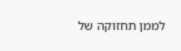לממן תחזוקה של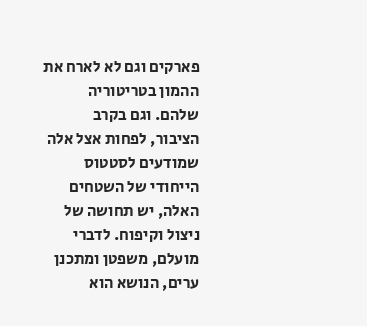פארקים וגם לא לארח את ההמון בטריטוריה שלהם. וגם בקרב הציבור, לפחות אצל אלה שמודעים לסטטוס הייחודי של השטחים האלה, יש תחושה של ניצול וקיפוח. לדברי מועלם, משפטן ומתכנן ערים, הנושא הוא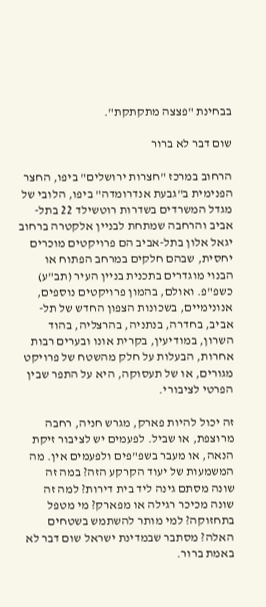בבחינת "פצצה מתקתקת".

שום דבר לא ברור

הרחוב במרכז "חצרות ירושלים" ביפו, החצר הפנימית ב"גבעת אנדרומדה" ביפו, הלובי של מגדל המשרדים בשדרות רוטשילד 22 בתל-אביב והרחבה שמתחת לבניין אלקטרה ברחוב יגאל אלון בתל-אביב הם פרויקטים מוכרים יחסית, שבהם חלקים במרחב הפתוח או הבנוי מוגדרים בתכנית בניין העיר (תב"ע) כשפ"פ. ואולם, בהמון פרויקטים נוספים, אנונימיים, בשכונות הצפון החדש של תל-אביב, בחדרה, בנתניה, בהרצליה, בהוד השרון, במודיעין, בקרית אונו ובערים רבות אחרות, הבעלות על חלק מהשטח של פרויקט מגורים, או של תעסוקה, היא על התפר שבין הפרטי לציבורי.

זה יכול להיות פארק, מגרש חניה, רחבה מרוצפת, או שביל. לפעמים יש לציבור זיקת הנאה, או מעבר בשפ"פים ולפעמים אין. מה המשמעות של יעוד הקרקע הזה? במה זה שונה מסתם גינה ליד בית דירות? למה זה שונה מכיכר רגילה או מפארק? מי מטפל בתחזוקה? למי מותר להשתמש בשטחים האלה? מסתבר שבמדינת ישראל שום דבר לא באמת ברור.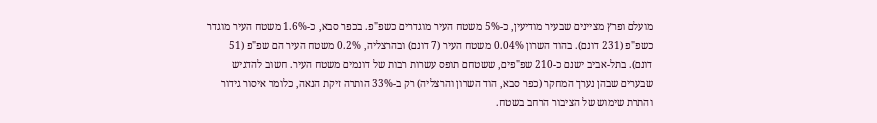מועלם ופרץ מציינים שבעיר מודיעין, כ-5% משטח העיר מוגדרים כשפ"פ. בכפר סבא, כ-1.6% משטח העיר מוגדר כשפ"פ (231 דונם). בהוד השרון 0.04% משטח העיר (7 דונם) ובהרצליה, 0.2% משטח העיר הם שפ"פ (51 דונם). בתל-אביב ישנם כ-210 שפ"פים, ששטחם תופס עשרות רבות של דונמים משטח העיר. חשוב להדגיש שבערים שבהן נערך המחקר (כפר סבא, הוד השרון והרצליה) רק ב-33% הותרה זיקת הנאה, כלומר איסור גידור והתרת שימוש של הציבור הרחב בשטח.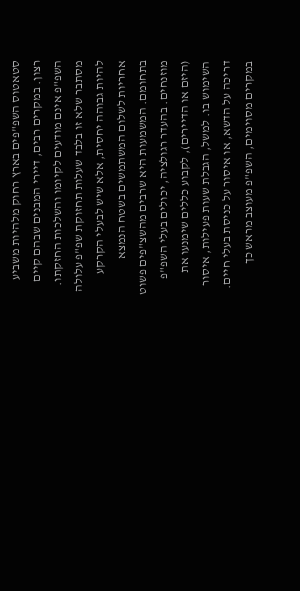סטאטוס השפ"פים בארץ רחוק מלהיות משביע רצון. במקרים רבים, דיירי המבנים שבהם קיים השפ"פ אינם מודעים לקיומו והשלכות החזקתו. מסתבר שלא זו בלבד שעלות תחזוקת שפ"פ עלולה להיות גבוהה יחסית, אלא שיש לבעלי הקרקע אחריות לשלום המשתמשים בשטח הנמצא בתחומם. המשמעות היא שרבים מהשצ"פים פשוט מוזנחים. בהעדר רגולציה, יכולים בעלי השפ"פ (היזם או הדיירים), לקבוע כללים שימנעו את השימוש בו. למשל, הגבלת שעות פעילות, איסור דריכה על הדשא, או איסור על כניסת בעלי חיים. במקרים מסוימים, השפ"פ מעוצב מראש כך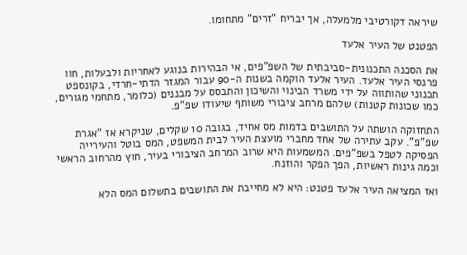שיראה דקורטיבי מלמעלה, אך יבריח "זרים" מתחומו.

הפטנט של העיר אלעד

את הסכנה התכנונית-סביבתית של השפ"פים, אי הבהירות בנוגע לאחריות ולבעלות, חוו פרנסי העיר אלעד. העיר אלעד הוקמה בשנות ה-90 עבור המגזר הדתי-חרדי, בקונספט תכנוני שהותווה על ידי משרד הבינוי והשיכון והתבסס על מבננים (כלומר, מתחמי מגורים, כמו שכונות קטנות) שלהם מרחב ציבורי משותף שיעודו שפ"פ.

התחזוקה הושתה על התושבים בדמות מס אחיד, בגובה 10 שקלים, שניקרא אז "אגרת שפ"פ". עקב עתירה של אחד מחברי מועצת העיר לבית המשפט, המס בוטל והעירייה הפסיקה לטפל בשפ"פים. המשמעות היא שרוב המרחב הציבורי בעיר, חוץ מהרחוב הראשי וכמה גינות ראשיות, הפך הפקר והוזנח.

ואז המציאה העיר אלעד פטנט: היא לא מחייבת את התושבים בתשלום המס הלא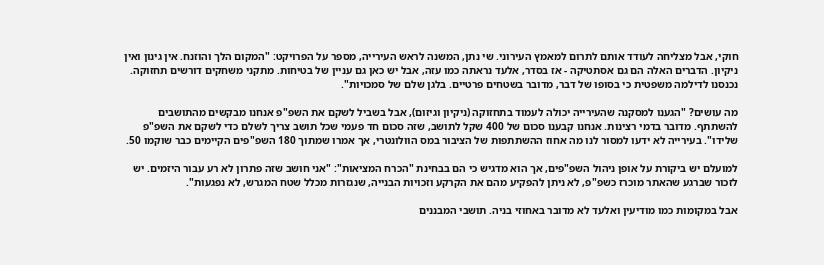חוקי, אבל מצליחה לעודד אותם לתרום למאמץ העירוני. שי נתן, המשנה לראש העירייה, מספר על הפרויקט: "המקום הלך והוזנח. אין גינון ואין ניקיון. הדברים האלה הם גם אסתטיקה - אז בסדר, אלעד נראתה כמו עזה, אבל יש כאן גם עניין של בטיחות. מתקני משחקים דורשים תחזוקה. נכנסנו לדילמה משפטית כי בסופו של דבר, מדובר בשטחים פרטיים. בלגן שלם של סמכויות".

מה עושים? "הגענו למסקנה שהעירייה יכולה לעמוד בתחזוקה (ניקיון וגיזום), אבל בשביל לשקם את השפ"פ אנחנו מבקשים מהתושבים להשתתף. מדובר בדמי רצינות. אנחנו קבענו סכום של 400 שקל לתושב, שזה סכום חד פעמי שכל תושב צריך לשלם כדי לשקם את השפ"פ שלידו". בעירייה לא ידעו למסור לנו מה אחוז ההשתתפות של הציבור במס הוולונטרי, אך אמרו שמתוך 180 השפ"פים הקיימים כבר שוקמו 50.

למועלם יש ביקורת על אופן ניהול השפ"פים, אך הוא מדגיש כי הם בבחינת "הכרח המציאות": "אני חושב שזה פתרון לא רע עבור היזמים. יש לזכור שברגע שהאתר מוכרז כשפ"פ, לא ניתן להפקיע מהם את הקרקע וזכויות הבנייה, שנגזרות מכלל שטח המגרש, לא נפגעות".

אבל במקומות כמו מודיעין ואלעד לא מדובר באחוזי בניה. תושבי המבננים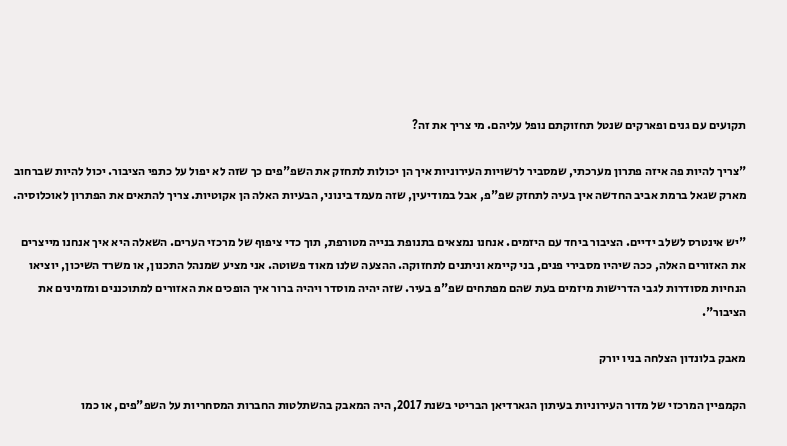תקועים עם גנים ופארקים שנטל תחזוקתם נופל עליהם. מי צריך את זה?

"צריך להיות פה איזה פתרון מערכתי, שמסביר לרשויות העירוניות איך הן יכולות לתחזק את השפ"פים כך שזה לא יפול על כתפי הציבור. יכול להיות שברחוב מארק שגאל ברמת אביב החדשה אין בעיה לתחזק שפ"פ, אבל במודיעין, שזה מעמד בינוני, הבעיות האלה הן אקוטיות. צריך להתאים את הפתרון לאוכלוסיה.

"יש אינטרס לשלב ידיים. הציבור ביחד עם היזמים. אנחנו נמצאים בתנופת בנייה מטורפת, תוך כדי ציפוף של מרכזי הערים. השאלה היא איך אנחנו מייצרים את האזורים האלה, ככה שיהיו מסבירי פנים, בני קיימא וניתנים לתחזוקה. ההצעה שלנו מאוד פשוטה. אני מציע שמנהל התכנון, או משרד השיכון, יוציאו הנחיות מסודרות לגבי הדרישות מיזמים בעת שהם מפתחים שפ"פ בעיר. שזה יהיה מוסדר ויהיה ברור איך הופכים את האזורים למתוכננים ומזמינים את הציבור".

מאבק בלונדון הצלחה בניו יורק

הקמפיין המרכזי של מדור העירוניות בעיתון הגארדיאן הבריטי בשנת 2017, היה המאבק בהשתלטות החברות המסחריות על השפ"פים, או כמו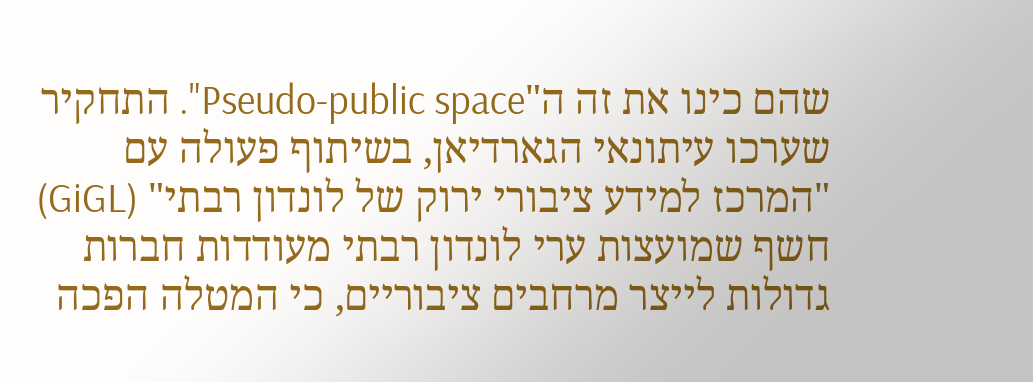שהם כינו את זה ה"Pseudo-public space". התחקיר שערכו עיתונאי הגארדיאן, בשיתוף פעולה עם "המרכז למידע ציבורי ירוק של לונדון רבתי" (GiGL) חשף שמועצות ערי לונדון רבתי מעודדות חברות גדולות לייצר מרחבים ציבוריים, כי המטלה הפכה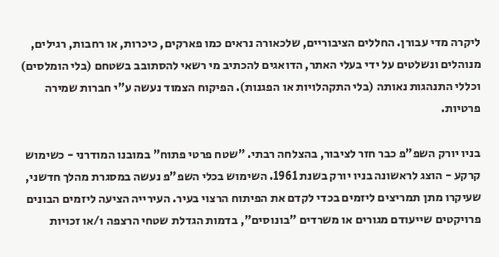ליקרה מדי עבורן. החללים הציבוריים, שלכאורה נראים כמו פארקים, כיכרות, או רחבות, רגילים, מנוהלים ונשלטים על ידי בעלי האתר, הדואגים להכתיב מי רשאי להסתובב בשטחם (בלי הומלסים) וכללי התנהגות נאותה (בלי התקהלויות או הפגנות). הפיקוח הצמוד נעשה ע"י חברות שמירה פרטיות.

בניו יורק השפ"פ כבר חזר לציבור, בהצלחה רבתי. "שטח פרטי פתוח" במובנו המודרני - כשימוש קרקע - הוצג לראשונה בניו יורק בשנת 1961. השימוש בכלי השפ"פ נעשה במסגרת מהלך חדשני, שעיקרו מתן תמריצים ליזמים בכדי לקדם את הפיתוח הרצוי בעיר. העירייה הציעה ליזמים הבונים פרויקטים שייעודם מגורים או משרדים "בונוסים", בדמות הגדלת שטחי הרצפה ו/או זכויות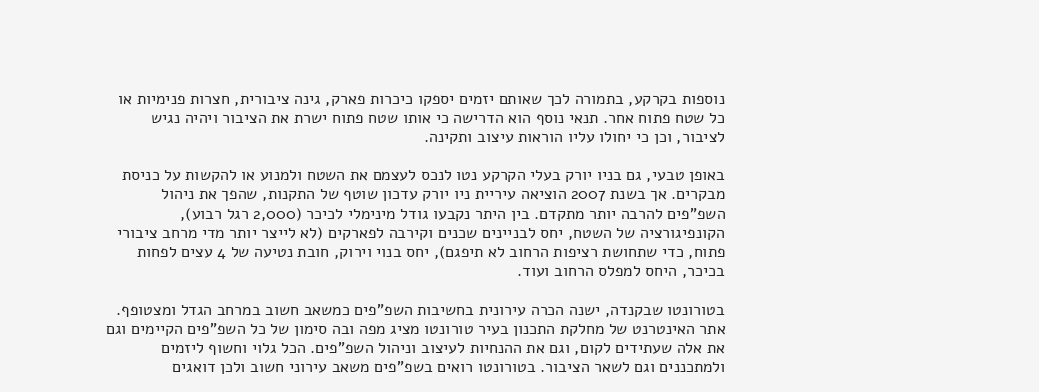נוספות בקרקע, בתמורה לכך שאותם יזמים יספקו כיכרות פארק, גינה ציבורית, חצרות פנימיות או כל שטח פתוח אחר. תנאי נוסף הוא הדרישה כי אותו שטח פתוח ישרת את הציבור ויהיה נגיש לציבור, וכן כי יחולו עליו הוראות עיצוב ותקינה.

באופן טבעי, גם בניו יורק בעלי הקרקע נטו לנכס לעצמם את השטח ולמנוע או להקשות על כניסת מבקרים. אך בשנת 2007 הוציאה עיריית ניו יורק עדכון שוטף של התקנות, שהפך את ניהול השפ"פים להרבה יותר מתקדם. בין היתר נקבעו גודל מינימלי לכיכר (2,000 רגל רבוע), הקונפיגורציה של השטח, יחס לבניינים שכנים וקירבה לפארקים (לא לייצר יותר מדי מרחב ציבורי פתוח, כדי שתחושת רציפות הרחוב לא תיפגם), יחס בנוי וירוק, חובת נטיעה של 4 עצים לפחות בכיכר, היחס למפלס הרחוב ועוד.

בטורונטו שבקנדה, ישנה הכרה עירונית בחשיבות השפ"פים כמשאב חשוב במרחב הגדל ומצטופף. אתר האינטרנט של מחלקת התכנון בעיר טורונטו מציג מפה ובה סימון של כל השפ"פים הקיימים וגם את אלה שעתידים לקום, וגם את ההנחיות לעיצוב וניהול השפ"פים. הכל גלוי וחשוף ליזמים ולמתכננים וגם לשאר הציבור. בטורונטו רואים בשפ"פים משאב עירוני חשוב ולכן דואגים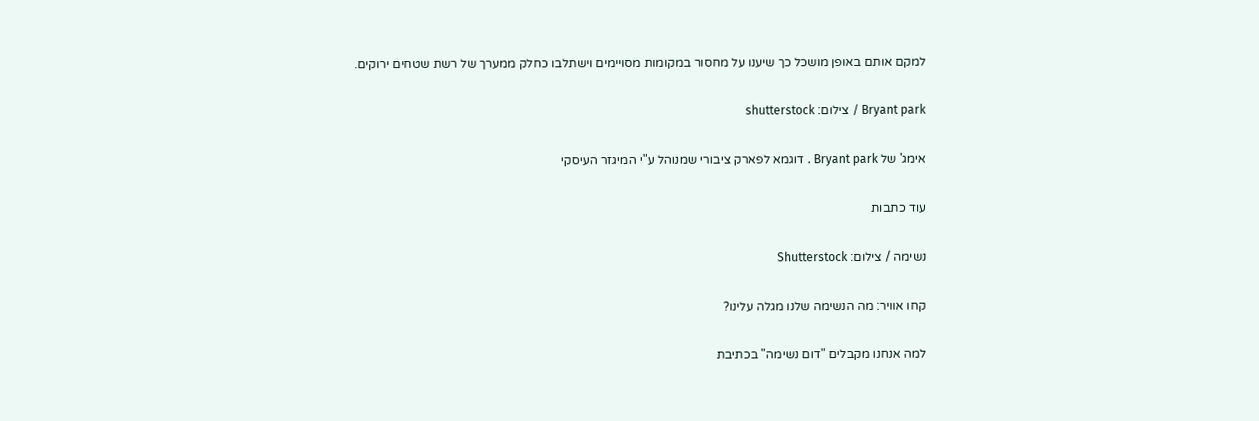למקם אותם באופן מושכל כך שיענו על מחסור במקומות מסויימים וישתלבו כחלק ממערך של רשת שטחים ירוקים.

Bryant park / צילום: shutterstock

אימג' של Bryant park . דוגמא לפארק ציבורי שמנוהל ע"י המיגזר העיסקי

עוד כתבות

נשימה / צילום: Shutterstock

קחו אוויר: מה הנשימה שלנו מגלה עלינו?

למה אנחנו מקבלים "דום נשימה" בכתיבת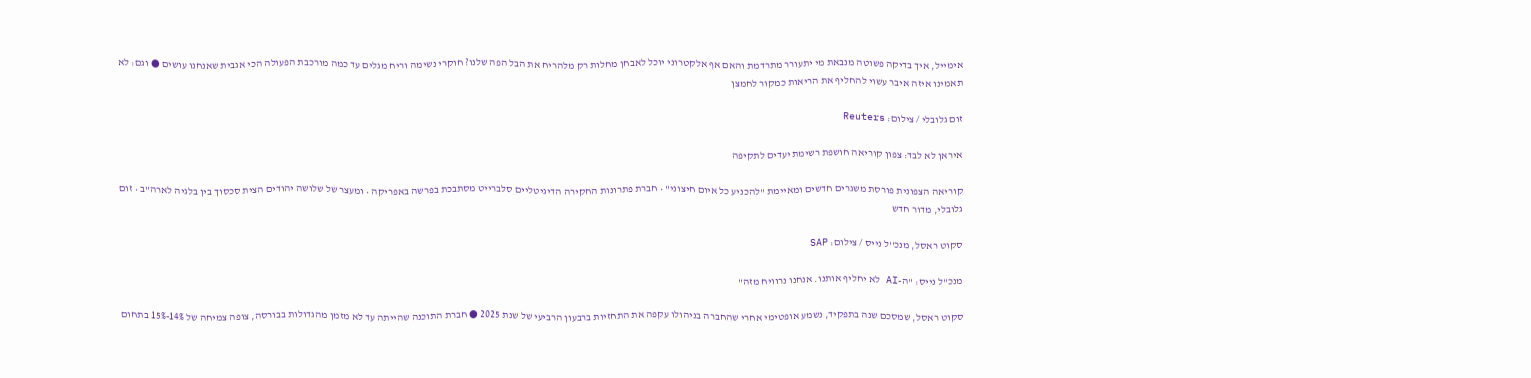אימייל, איך בדיקה פשוטה מנבאת מי יתעורר מתרדמת והאם אף אלקטרוני יוכל לאבחן מחלות רק מלהריח את הבל הפה שלנו? חוקרי נשימה וריח מגלים עד כמה מורכבת הפעולה הכי אגבית שאנחנו עושים ● וגם: לא תאמינו איזה איבר עשוי להחליף את הריאות כמקור לחמצן

זום גלובלי / צילום: Reuters

איראן לא לבד: צפון קוריאה חושפת רשימת יעדים לתקיפה

קוריאה הצפונית פורסת משגרים חדשים ומאיימת "להכניע כל איום חיצוני" • חברת פתרונות החקירה הדיגיטליים סלברייט מסתבכת בפרשה באפריקה • ומעצר של שלושה יהודים הצית סכסוך בין בלגיה לארה"ב • זום גלובלי, מדור חדש

סקוט ראסל, מנכ''ל נייס / צילום: SAP

מנכ"ל נייס: "ה-AI לא יחליף אותנו. אנחנו נרוויח מזה"

סקוט ראסל, שמסכם שנה בתפקיד, נשמע אופטימי אחרי שהחברה בניהולו עקפה את התחזיות ברבעון הרביעי של שנת 2025 ● חברת התוכנה שהייתה עד לא מזמן מהגדולות בבורסה, צופה צמיחה של 14%-15% בתחום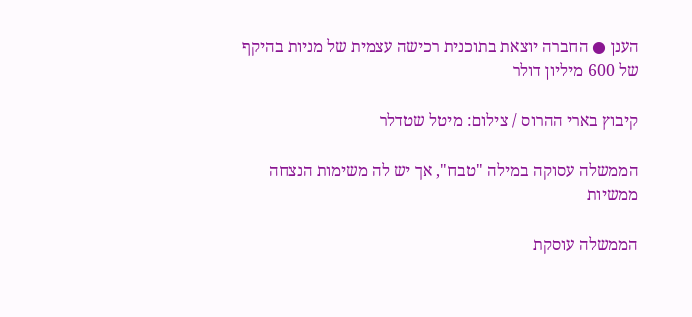הענן ● החברה יוצאת בתוכנית רכישה עצמית של מניות בהיקף של 600 מיליון דולר

קיבוץ בארי ההרוס / צילום: מיטל שטדלר

הממשלה עסוקה במילה "טבח", אך יש לה משימות הנצחה ממשיות

הממשלה עוסקת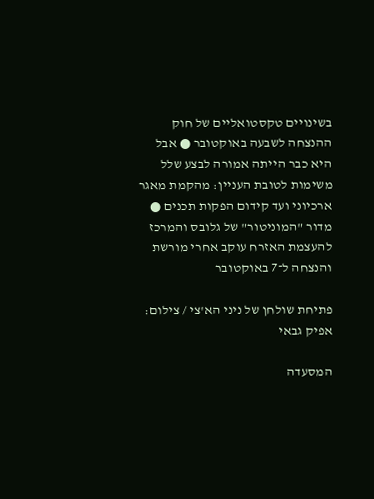בשינויים טקסטואליים של חוק ההנצחה לשבעה באוקטובר ● אבל היא כבר הייתה אמורה לבצע שלל משימות לטובת העניין: מהקמת מאגר ארכיוני ועד קידום הפקות תכנים ● מדור "המוניטור" של גלובס והמרכז להעצמת האזרח עוקב אחרי מורשת והנצחה ל־7 באוקטובר

פתיחת שולחן של ניני הא'צי / צילום: אפיק גבאי

המסעדה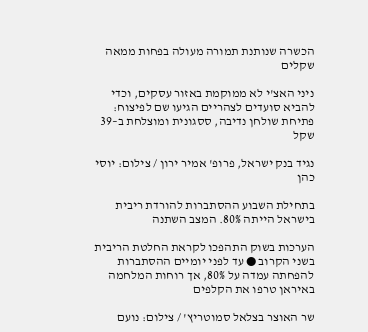הכשרה שנותנת תמורה מעולה בפחות ממאה שקלים

ניני האצ'י לא ממוקמת באזור עסקים, וכדי להביא סועדים לצהריים הגיעו שם לפיצוח: פתיחת שולחן נדיבה, ססגונית ומוצלחת ב–39 שקל

נגיד בנק ישראל, פרופ' אמיר ירון / צילום: יוסי כהן

בתחילת השבוע ההסתברות להורדת ריבית בישראל הייתה 80%. המצב השתנה

הערכות בשוק התהפכו לקראת החלטת הריבית בשני הקרוב ● עד לפני יומיים ההסתברות להפחתה עמדה על 80%, אך רוחות המלחמה באיראן טרפו את הקלפים

שר האוצר בצלאל סמוטריץ' / צילום: נועם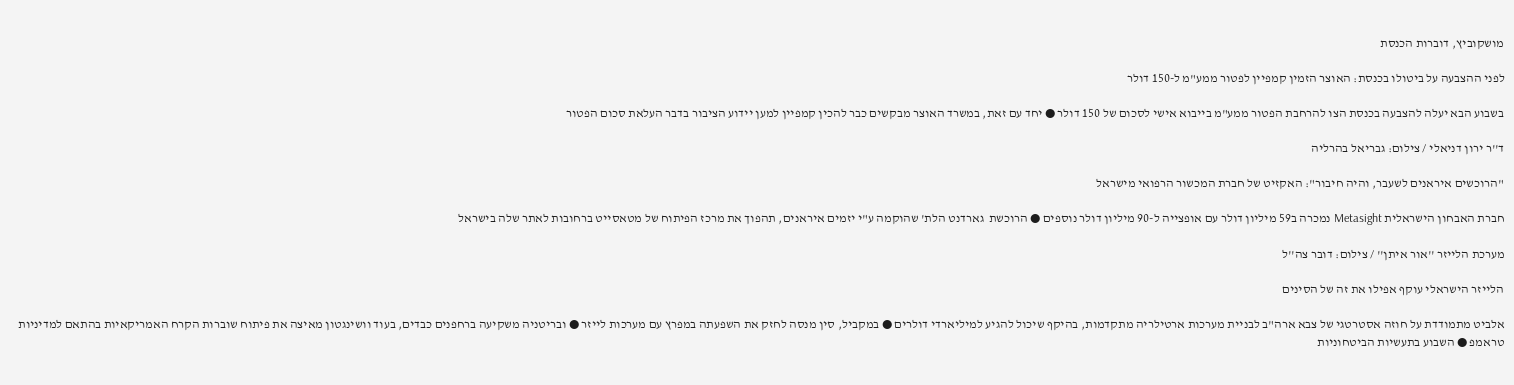מושקוביץ, דוברות הכנסת

לפני ההצבעה על ביטולו בכנסת: האוצר הזמין קמפיין לפטור ממע"מ ל-150 דולר

בשבוע הבא יעלה להצבעה בכנסת הצו להרחבת הפטור ממע"מ בייבוא אישי לסכום של 150 דולר ● יחד עם זאת, במשרד האוצר מבקשים כבר להכין קמפיין למען יידוע הציבור בדבר העלאת סכום הפטור

ד''ר ירון דניאלי / צילום: גבריאל בהרליה

"הרוכשים איראנים לשעבר, והיה חיבור": האקזיט של חברת המכשור הרפואי מישראל

חברת האבחון הישראלית Metasight נמכרה ב59 מיליון דולר עם אופצייה ל-90 מיליון דולר נוספים ● הרוכשת  גארדנט הלת' שהוקמה ע"י יזמים איראנים, תהפוך את מרכז הפיתוח של מטאסייט ברחובות לאתר שלה בישראל

מערכת הלייזר ''אור איתן'' / צילום: דובר צה''ל

הלייזר הישראלי עוקף אפילו את זה של הסינים

אלביט מתמודדת על חוזה אסטרטגי של צבא ארה"ב לבניית מערכות ארטילריה מתקדמות, בהיקף שיכול להגיע למיליארדי דולרים ● במקביל, סין מנסה לחזק את השפעתה במפרץ עם מערכות לייזר ● ובריטניה משקיעה ברחפנים כבדים, בעוד וושינגטון מאיצה את פיתוח שוברות הקרח האמריקאיות בהתאם למדיניות טראמפ ● השבוע בתעשיות הביטחוניות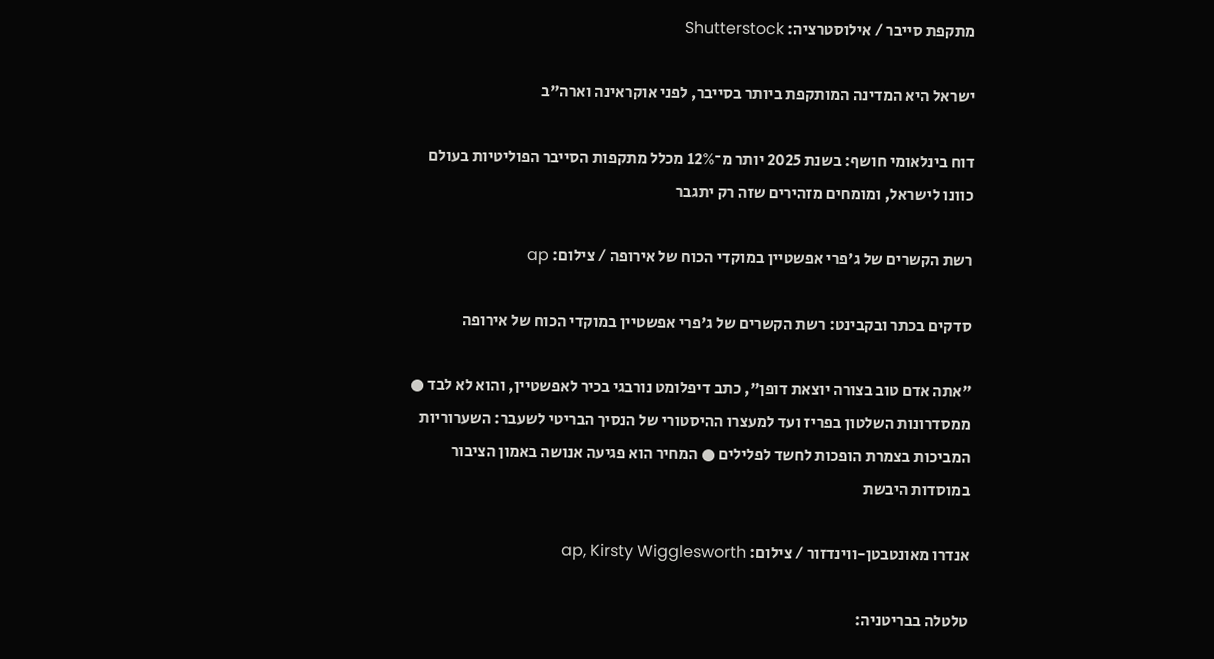מתקפת סייבר / אילוסטרציה: Shutterstock

ישראל היא המדינה המותקפת ביותר בסייבר, לפני אוקראינה וארה"ב

דוח בינלאומי חושף: בשנת 2025 יותר מ־12% מכלל מתקפות הסייבר הפוליטיות בעולם כוונו לישראל, ומומחים מזהירים שזה רק יתגבר

רשת הקשרים של ג'פרי אפשטיין במוקדי הכוח של אירופה / צילום: ap

סדקים בכתר ובקבינט: רשת הקשרים של ג'פרי אפשטיין במוקדי הכוח של אירופה

"אתה אדם טוב בצורה יוצאת דופן", כתב דיפלומט נורבגי בכיר לאפשטיין, והוא לא לבד ● ממסדרונות השלטון בפריז ועד למעצרו ההיסטורי של הנסיך הבריטי לשעבר: השערוריות המביכות בצמרת הופכות לחשד לפלילים ● המחיר הוא פגיעה אנושה באמון הציבור במוסדות היבשת

אנדרו מאונטבטן-ווינדזור / צילום: ap, Kirsty Wigglesworth

טלטלה בבריטניה: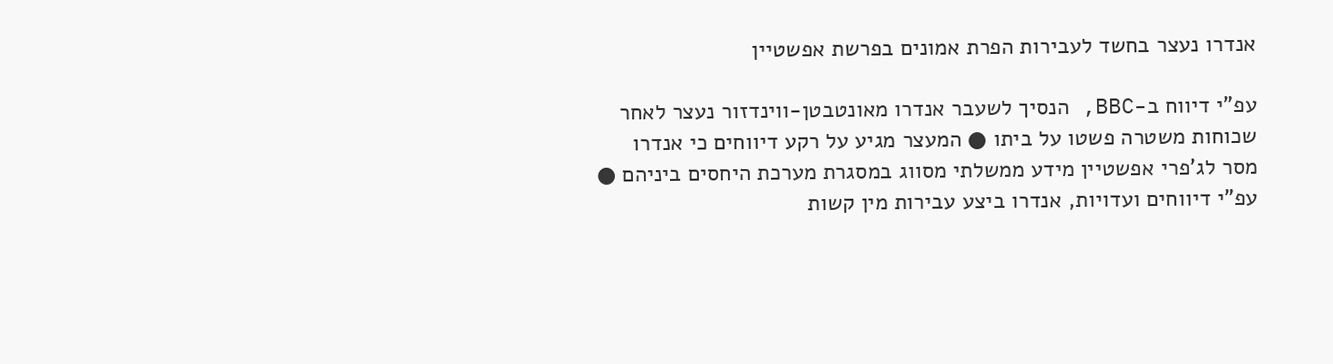אנדרו נעצר בחשד לעבירות הפרת אמונים בפרשת אפשטיין

עפ"י דיווח ב-BBC, הנסיך לשעבר אנדרו מאונטבטן-ווינדזור נעצר לאחר שכוחות משטרה פשטו על ביתו ● המעצר מגיע על רקע דיווחים כי אנדרו מסר לג'פרי אפשטיין מידע ממשלתי מסווג במסגרת מערכת היחסים ביניהם ● עפ"י דיווחים ועדויות, אנדרו ביצע עבירות מין קשות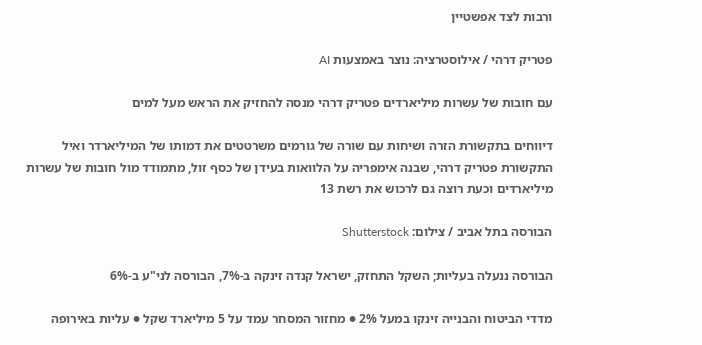ורבות לצד אפשטיין

פטריק דרהי / אילוסטרציה: נוצר באמצעות AI

עם חובות של עשרות מיליארדים פטריק דרהי מנסה להחזיק את הראש מעל למים

דיווחים בתקשורת הזרה ושיחות עם שורה של גורמים משרטטים את דמותו של המיליארדר ואיל התקשורת פטריק דרהי, שבנה אימפריה על הלוואות בעידן של כסף זול, מתמודד מול חובות של עשרות מיליארדים וכעת רוצה גם לרכוש את רשת 13

הבורסה בתל אביב / צילום: Shutterstock

הבורסה ננעלה בעליות; השקל התחזק, ישראל קנדה זינקה ב-7%, הבורסה לני"ע ב-6%

מדדי הביטוח והבנייה זינקו במעל 2% ● מחזור המסחר עמד על 5 מיליארד שקל ● עליות באירופה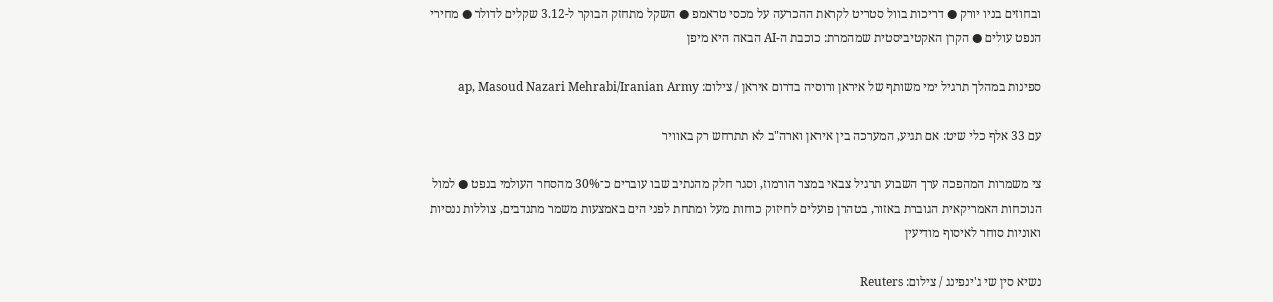ובחוזים בניו יורק ● דריכות בוול סטריט לקראת ההכרעה על מכסי טראמפ ● השקל מתחזק הבוקר ל-3.12 שקלים לדולר ● מחירי הנפט עולים ● הקרן האקטיביסטית שמהמרת: כוכבת ה-AI הבאה היא מיפן

ספינות במהלך תרגיל ימי משותף של איראן ורוסיה בדרום איראן / צילום: ap, Masoud Nazari Mehrabi/Iranian Army

עם 33 אלף כלי שיט: אם תגיע, המערכה בין איראן וארה"ב לא תתרחש רק באוויר

צי משמרות המהפכה ערך השבוע תרגיל צבאי במצר הורמוז, וסגר חלק מהנתיב שבו עוברים כ־30% מהסחר העולמי בנפט ● למול הנוכחות האמריקאית הגוברת באזור, בטהרן פועלים לחיזוק כוחות מעל ומתחת לפני הים באמצעות משמר מתנדבים, צוללות ננסיות ואוניות סוחר לאיסוף מודיעין

נשיא סין שי ג'ינפינג / צילום: Reuters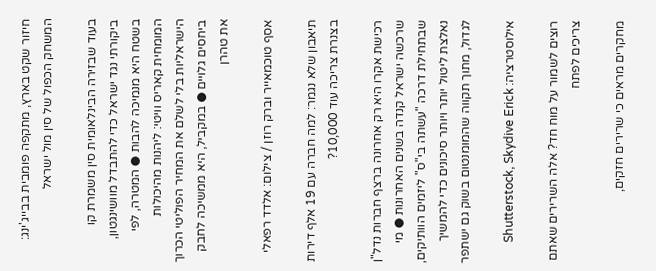חיזור שקט בארץ, מתקפה פומבית בבייג'ינג: המשחק הכפול של סין מול ישראל

בעוד שבזירה הבינלאומית סין משמרת קו ביקורתי נגד ישראל כדי להתבדל מוושינגטון, בשטח היא מנמיכה להבות ● המטרה, לפי המומחית קאריס וויטי: ליהנות מהיכולות הישראליות בלי לשלם את המחיר הפוליטי הכרוך ביחסים גלויים ● במקביל, היא ממשיכה לחבק את טהרן

אסף טוכמאייר וברק רוזן / צילום: אלדד רפאלי

תיאבון שלא נגמר: למה חברה עם 19 אלף דירות בצנרת צריכה עוד 10,000?

רכישת אקרו היא רק אחרונה ברצף חברות נדל"ן שרכשה ישראל קנדה בשנים האחרונות ● מי שבתחילת דרכה "עשתה בי"ס" ליזמים הוותיקים, נאלצת ליטול יותר ויותר סיכונים כדי להמשיך לגדול, מתוך תקווה שהמומנטום בשוק גם ישתפר

אילוסטרציה: Shutterstock, Skydive Erick

רוצים לשמור על מוח חד? אלה השרירים שאתם צריכים לפתח

מחקרים מראים כי שרירים חזקים,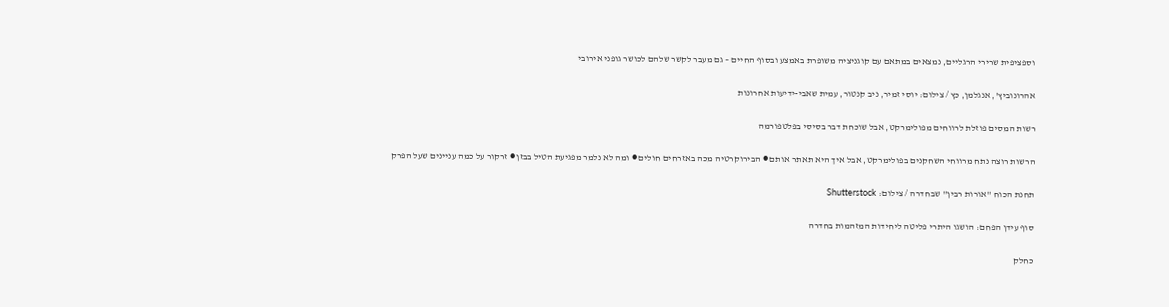וספציפית שרירי הרגליים, נמצאים במתאם עם קוגניציה משופרת באמצע ובסוף החיים – גם מעבר לקשר שלהם לכושר גופני אירובי

אהרונוביץ', אנגלמן, כץ / צילום: יוסי זמיר, ניב קנטור, עמית שאבי-ידיעות אחרונות

רשות המסים פוזלת לרווחים מפולימרקט, אבל שוכחת דבר בסיסי בפלטפורמה

הרשות רוצה נתח מרווחי השחקנים בפולימרקט, אבל איך היא תאתר אותם ● הבירוקרטיה מכה באזרחים חולים ● ומה לא נלמר מפגיעת הטיל בבזן ● זרקור על כמה עניינים שעל הפרק

תחנת הכוח ''אורות רבין'' שבחדרה / צילום: Shutterstock

סוף עידן הפחם: הושגו היתרי פליטה ליחידות המזהמות בחדרה

כחלק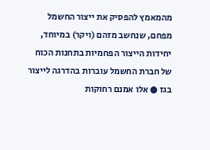מהמאמץ להפסיק את ייצור החשמל מפחם, שנחשב מזהם (ויקר) במיוחד, יחידות הייצור הפחמיות בתחנות הכוח של חברת החשמל עוברות בהדרגה לייצור בגז ● אלו אמנם רחוקות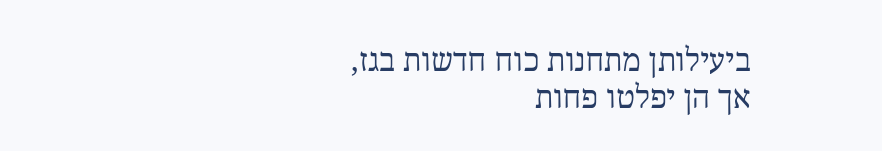ביעילותן מתחנות כוח חדשות בגז, אך הן יפלטו פחות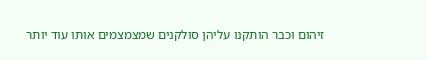זיהום וכבר הותקנו עליהן סולקנים שמצמצמים אותו עוד יותר